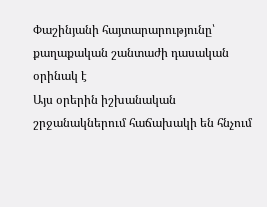Փաշինյանի հայտարարությունը՝ քաղաքական շանտաժի դասական օրինակ է
Այս օրերին իշխանական շրջանակներում հաճախակի են հնչում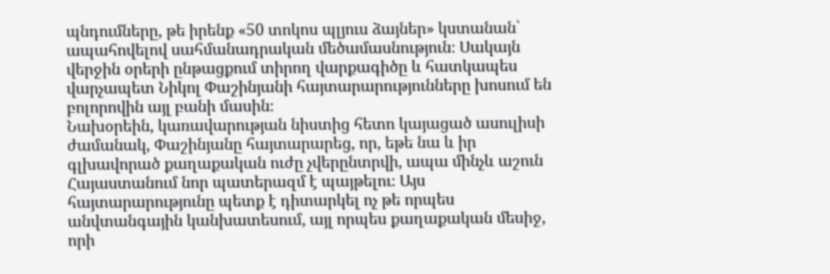պնդումները, թե իրենք «50 տոկոս պլյուս ձայներ» կստանան՝ ապահովելով սահմանադրական մեծամասնություն։ Սակայն վերջին օրերի ընթացքում տիրող վարքագիծը և հատկապես վարչապետ Նիկոլ Փաշինյանի հայտարարությունները խոսում են բոլորովին այլ բանի մասին։
Նախօրեին, կառավարության նիստից հետո կայացած ասուլիսի ժամանակ, Փաշինյանը հայտարարեց, որ, եթե նա և իր գլխավորած քաղաքական ուժը չվերընտրվի, ապա մինչև աշուն Հայաստանում նոր պատերազմ է պայթելու։ Այս հայտարարությունը պետք է դիտարկել ոչ թե որպես անվտանգային կանխատեսում, այլ որպես քաղաքական մեսիջ, որի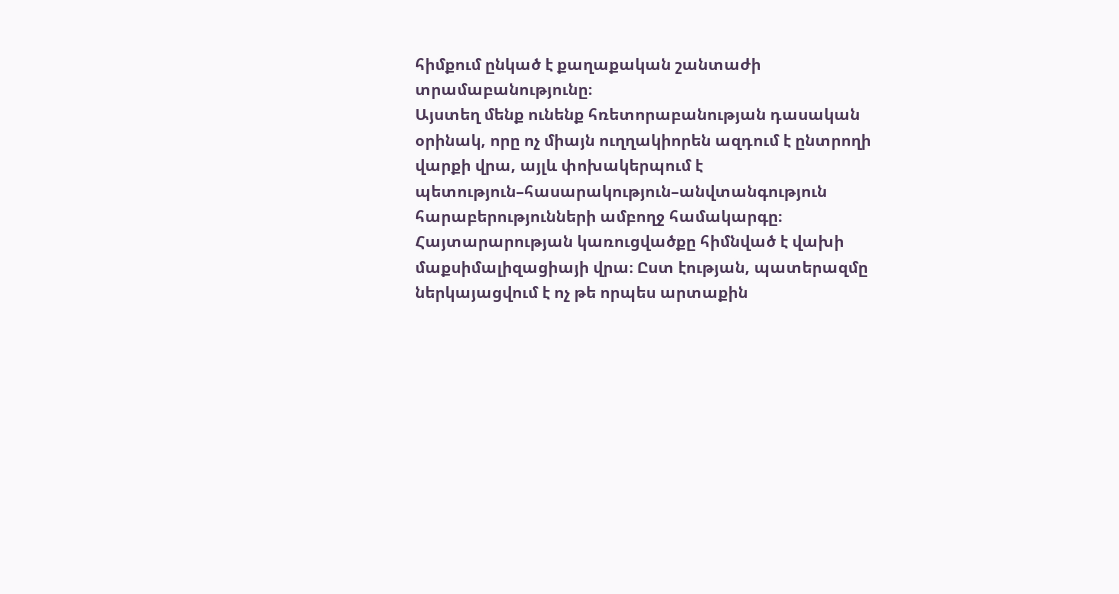հիմքում ընկած է քաղաքական շանտաժի տրամաբանությունը։
Այստեղ մենք ունենք հռետորաբանության դասական օրինակ, որը ոչ միայն ուղղակիորեն ազդում է ընտրողի վարքի վրա, այլև փոխակերպում է պետություն–հասարակություն–անվտանգություն հարաբերությունների ամբողջ համակարգը։
Հայտարարության կառուցվածքը հիմնված է վախի մաքսիմալիզացիայի վրա։ Ըստ էության, պատերազմը ներկայացվում է ոչ թե որպես արտաքին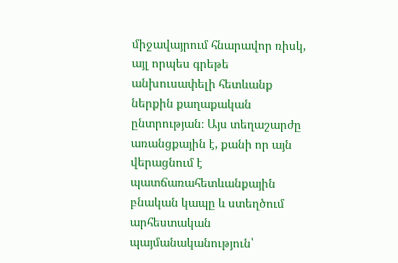միջավայրում հնարավոր ռիսկ, այլ որպես գրեթե անխուսափելի հետևանք ներքին քաղաքական ընտրության։ Այս տեղաշարժը առանցքային է, քանի որ այն վերացնում է պատճառահետևանքային բնական կապը և ստեղծում արհեստական պայմանականություն՝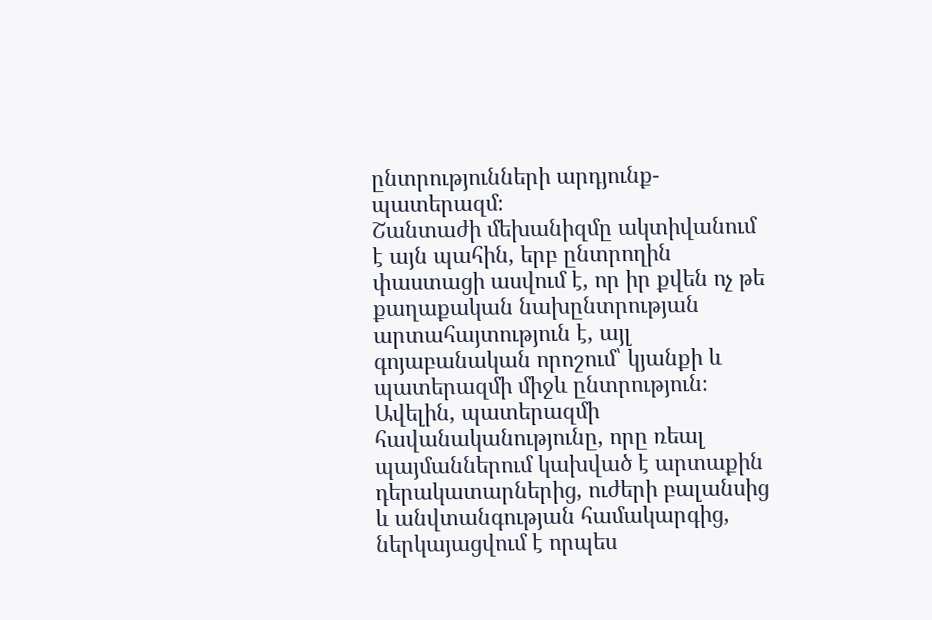ընտրությունների արդյունք-պատերազմ։
Շանտաժի մեխանիզմը ակտիվանում է այն պահին, երբ ընտրողին փաստացի ասվում է, որ իր քվեն ոչ թե քաղաքական նախընտրության արտահայտություն է, այլ գոյաբանական որոշում՝ կյանքի և պատերազմի միջև ընտրություն։
Ավելին, պատերազմի հավանականությունը, որը ռեալ պայմաններում կախված է արտաքին դերակատարներից, ուժերի բալանսից և անվտանգության համակարգից, ներկայացվում է որպես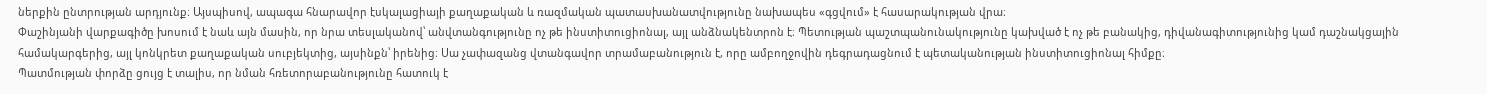ներքին ընտրության արդյունք։ Այսպիսով, ապագա հնարավոր էսկալացիայի քաղաքական և ռազմական պատասխանատվությունը նախապես «գցվում» է հասարակության վրա։
Փաշինյանի վարքագիծը խոսում է նաև այն մասին, որ նրա տեսլականով՝ անվտանգությունը ոչ թե ինստիտուցիոնալ, այլ անձնակենտրոն է։ Պետության պաշտպանունակությունը կախված է ոչ թե բանակից, դիվանագիտությունից կամ դաշնակցային համակարգերից, այլ կոնկրետ քաղաքական սուբյեկտից, այսինքն՝ իրենից։ Սա չափազանց վտանգավոր տրամաբանություն է, որը ամբողջովին դեգրադացնում է պետականության ինստիտուցիոնալ հիմքը։
Պատմության փորձը ցույց է տալիս, որ նման հռետորաբանությունը հատուկ է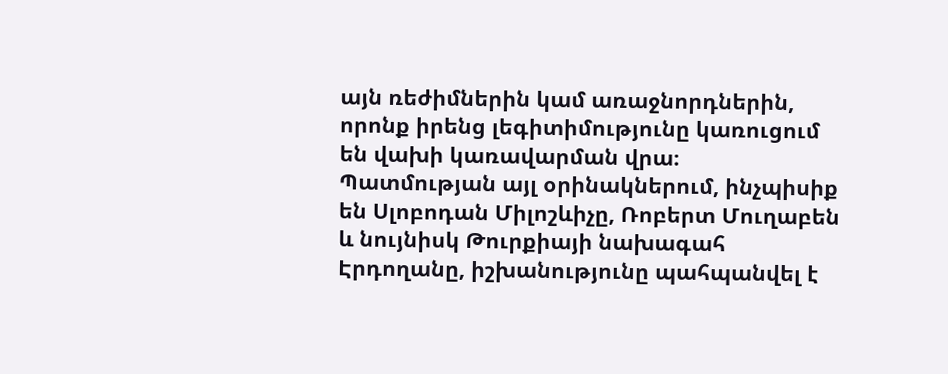այն ռեժիմներին կամ առաջնորդներին, որոնք իրենց լեգիտիմությունը կառուցում են վախի կառավարման վրա։ Պատմության այլ օրինակներում, ինչպիսիք են Սլոբոդան Միլոշևիչը, Ռոբերտ Մուղաբեն և նույնիսկ Թուրքիայի նախագահ Էրդողանը, իշխանությունը պահպանվել է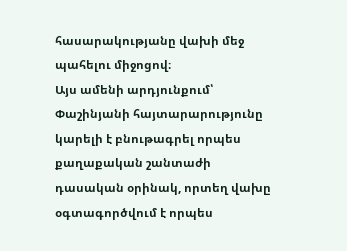հասարակությանը վախի մեջ պահելու միջոցով։
Այս ամենի արդյունքում՝ Փաշինյանի հայտարարությունը կարելի է բնութագրել որպես քաղաքական շանտաժի դասական օրինակ, որտեղ վախը օգտագործվում է որպես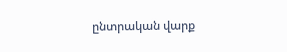ընտրական վարք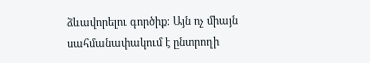ձևավորելու գործիք։ Այն ոչ միայն սահմանափակում է ընտրողի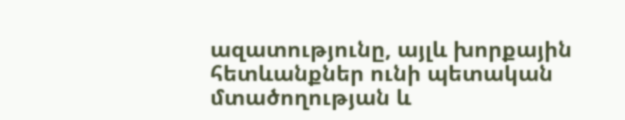ազատությունը, այլև խորքային հետևանքներ ունի պետական մտածողության և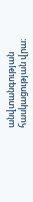անվտանգության հասկացության վրա։